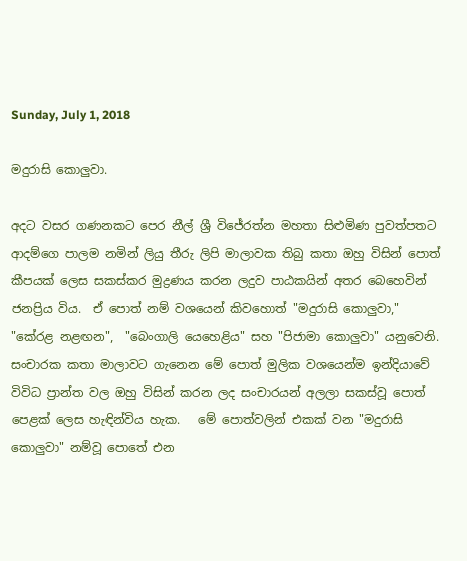Sunday, July 1, 2018

මදුරාසි කොලුවා.

අදට වසර ගණනකට පෙර නීල් ශ්‍රී විජේරත්න මහතා සිළුමිණ පුවත්පතට ආදම්ගෙ පාලම නමින් ලියු තීරු ලිපි මාලාවක තිබු කතා ඔහු විසින් පොත් කීපයක් ලෙස සකස්කර මුද්‍රණය කරන ලදුව පාඨකයින් අතර බෙහෙවින් ජනප්‍රිය විය.  ඒ පොත් නම් වශයෙන් කිවහොත් "මදුරාසි කොලුවා," "කේරළ නළඟන",  "බෙංගාලි යෙහෙළිය" සහ "පිජාමා කොලුවා" යනුවෙනි.  සංචාරක කතා මාලාවට ගැනෙන මේ පොත් මුලික වශයෙන්ම ඉන්දියාවේ විවිධ ප්‍රාන්ත වල ඔහු විසින් කරන ලද සංචාරයන් අලලා සකස්වූ පොත් පෙළක් ලෙස හැඳින්විය හැක.   මේ පොත්වලින් එකක් වන "මදුරාසි කොලුවා" නම්වූ පොතේ එන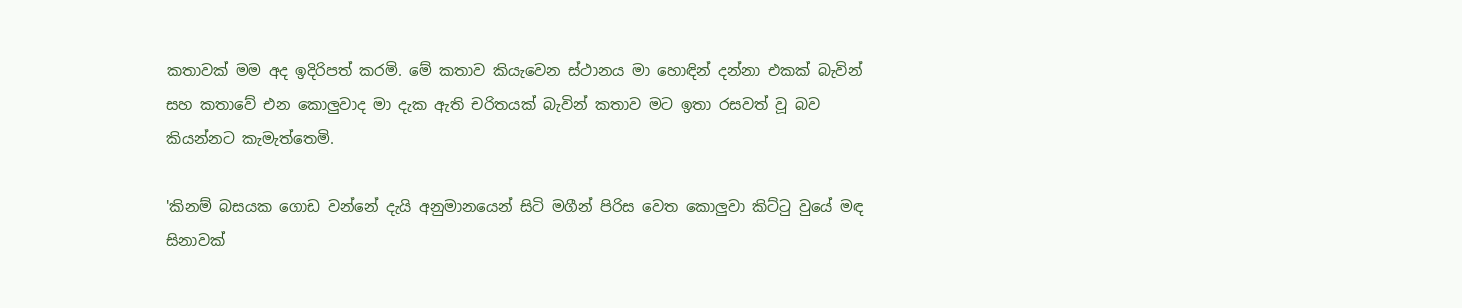කතාවක් මම අද ඉදිරිපත් කරමි. මේ කතාව කියැවෙන ස්ථානය මා හොඳින් දන්නා එකක් බැවින් සහ කතාවේ එන කොලුවාද මා දැක ඇති චරිතයක් බැවින් කතාව මට ඉතා රසවත් වූ බව කියන්නට කැමැත්තෙමි.

'කිනම් බසයක ගොඩ වන්නේ දැයි අනුමානයෙන් සිටි මගීන් පිරිස වෙත කොලුවා කිට්ටු වුයේ මඳ සිනාවක්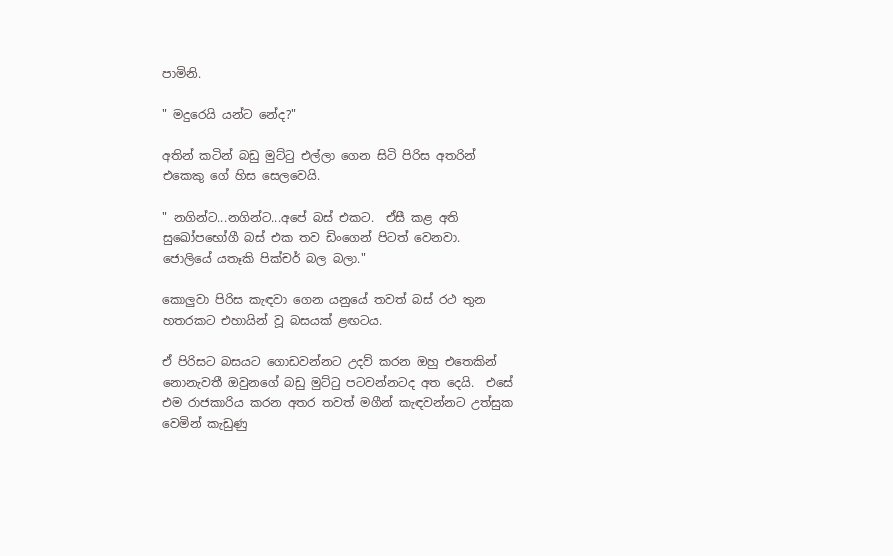පාමිනි.

" මදුරෙයි යන්ට නේද?"

අතින් කටින් බඩු මුට්ටු එල්ලා ගෙන සිටි පිරිස අතරින් එකෙකු ගේ හිස සෙලවෙයි.

" නගින්ට...නගින්ට...අපේ බස් එකට.  ඒසී කළ අති සුඛෝපභෝගී බස් එක තව ඩිංගෙන් පිටත් වෙනවා.  ජොලියේ යතෑකි පික්චර් බල බලා."

කොලුවා පිරිස කැඳවා ගෙන යනුයේ තවත් බස් රථ තුන හතරකට එහායින් වූ බසයක් ළඟටය.

ඒ පිරිසට බසයට ගොඩවන්නට උදව් කරන ඔහු එතෙකින් නොනැවතී ඔවුනගේ බඩු මුට්ටු පටවන්නටද අත දෙයි.  එසේ එම රාජකාරිය කරන අතර තවත් මගීන් කැඳවන්නට උත්සුක වෙමින් කැඩුණු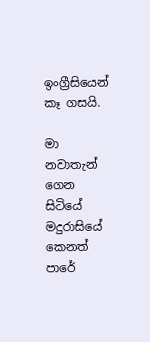ඉංග්‍රීසියෙන් කෑ ගසයි.

මා නවාතැන් ගෙන සිටියේ මදුරාසියේ කෙනත් පාරේ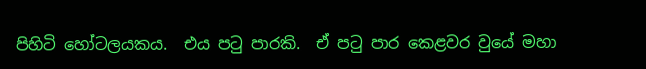පිහිටි හෝටලයකය.  එය පටු පාරකි.  ඒ පටු පාර කෙළවර වුයේ මහා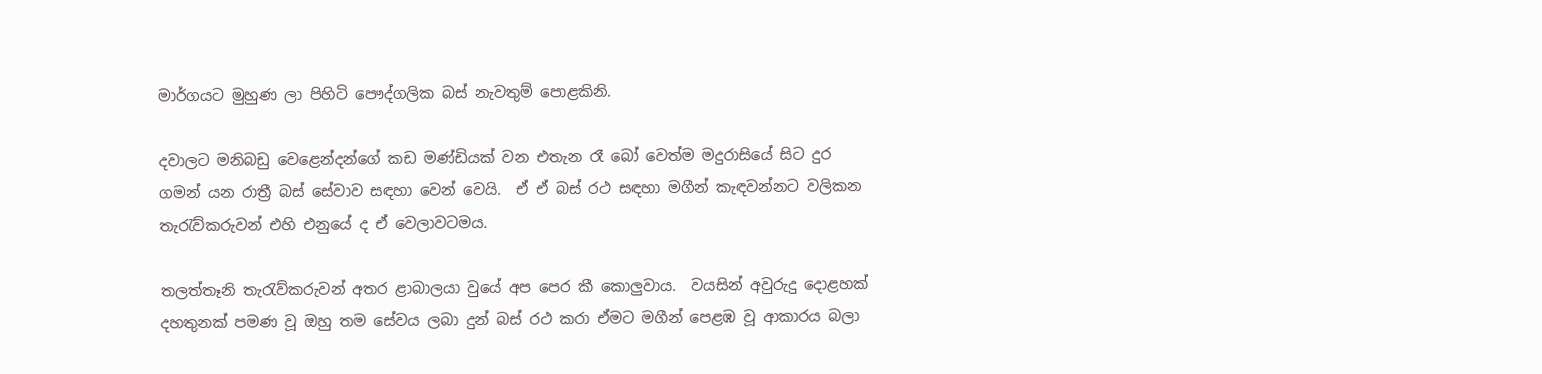මාර්ගයට මුහුණ ලා පිහිටි පෞද්ගලික බස් නැවතුම් පොළකිනි.

දවාලට මනිබඩු වෙළෙන්දන්ගේ කඩ මණ්ඩියක් වන එතැන රෑ බෝ වෙත්ම මදුරාසියේ සිට දුර ගමන් යන රාත්‍රී බස් සේවාව සඳහා වෙන් වෙයි.  ඒ ඒ බස් රථ සඳහා මගීන් කැඳවන්නට වලිකන තැරැව්කරුවන් එහි එනුයේ ද ඒ වෙලාවටමය.

තලත්තෑනි තැරැව්කරුවන් අතර ළාබාලයා වුයේ අප පෙර කී කොලුවාය.  වයසින් අවුරුදු දොළහක් දහතුනක් පමණ වූ ඔහු තම සේවය ලබා දුන් බස් රථ කරා ඒමට මගීන් පෙළඹ වූ ආකාරය බලා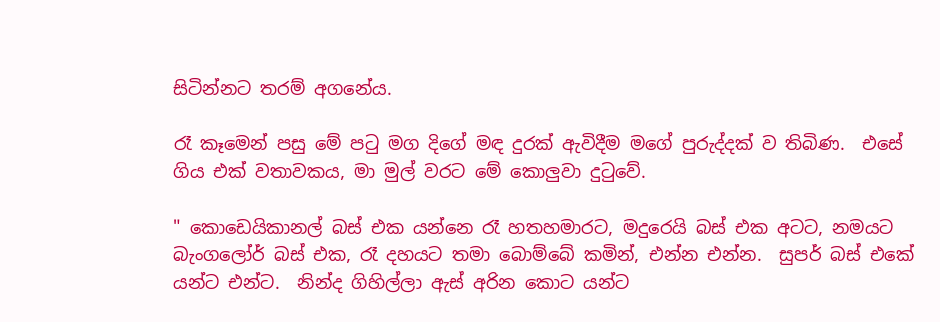සිටින්නට තරම් අගනේය.

රෑ කෑමෙන් පසු මේ පටු මග දිගේ මඳ දුරක් ඇවිදීම මගේ පුරුද්දක් ව තිබිණ.  එසේ ගිය එක් වතාවකය, මා මුල් වරට මේ කොලුවා දුටුවේ.

" කොඩෙයිකානල් බස් එක යන්නෙ රෑ හතහමාරට, මදුරෙයි බස් එක අටට, නමයට බැංගලෝර් බස් එක, රෑ දහයට තමා බොම්බේ කමින්, එන්න එන්න.  සුපර් බස් එකේ යන්ට එන්ට.  නින්ද ගිහිල්ලා ඇස් අරින කොට යන්ට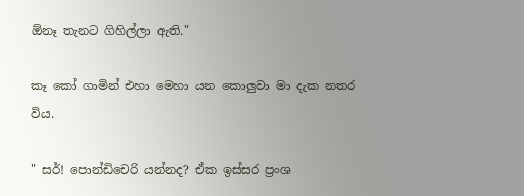ඕනෑ තැනට ගිහිල්ලා ඇති."

කෑ කෝ ගාමින් එහා මෙහා යන කොලුවා මා දැක නතර විය.

" සර්! පොන්ඩිචෙරි යන්නද? ඒක ඉස්සර ප්‍රංශ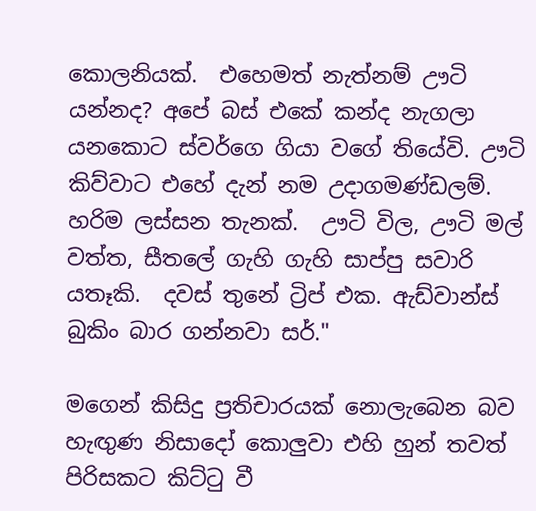කොලනියක්.  එහෙමත් නැත්නම් ඌටි යන්නද? අපේ බස් එකේ කන්ද නැගලා යනකොට ස්වර්ගෙ ගියා වගේ තියේවි. ඌටි කිව්වාට එහේ දැන් නම උදාගමණ්ඩලම්.  හරිම ලස්සන තැනක්.  ඌටි විල, ඌටි මල් වත්ත, සීතලේ ගැහි ගැහි සාප්පු සවාරි යතෑකි.  දවස් තුනේ ට්‍රිප් එක. ඇඩ්වාන්ස් බුකිං බාර ගන්නවා සර්."

මගෙන් කිසිදු ප්‍රතිචාරයක් නොලැබෙන බව හැඟුණ නිසාදෝ කොලුවා එහි හුන් තවත් පිරිසකට කිට්ටු වී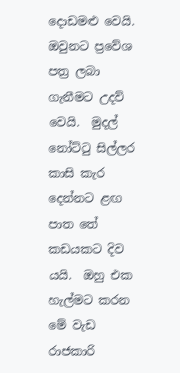දොඩමළු වෙයි.  ඔවුනට ප්‍රවේශ පත්‍ර ලබා ගැනීමට උදව් වෙයි.  මුදල් නෝට්ටු සිල්ලර කාසි කැර දෙන්නට ළඟ පාත තේ කඩයකට දිව යයි.  ඔහු එක හැල්මට කරන මේ වැඩ රාජකාරි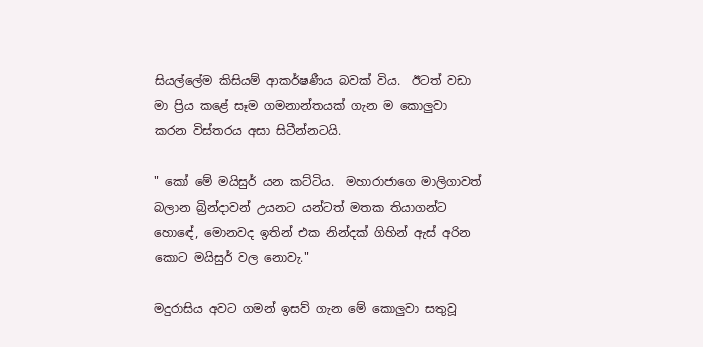සියල්ලේම කිසියම් ආකර්ෂණීය බවක් විය.  ඊටත් වඩා මා ප්‍රිය කළේ සෑම ගමනාන්තයක් ගැන ම කොලුවා කරන විස්තරය අසා සිටීන්නටයි.

" කෝ මේ මයිසුර් යන කට්ටිය.  මහාරාජාගෙ මාලිගාවත් බලාන බ්‍රින්දාවන් උයනට යන්ටත් මතක තියාගන්ට හොඳේ, මොනවද ඉතින් එක නින්දක් ගිහින් ඇස් අරින කොට මයිසුර් වල නොවැ."

මදුරාසිය අවට ගමන් ඉසව් ගැන මේ කොලුවා සතුවූ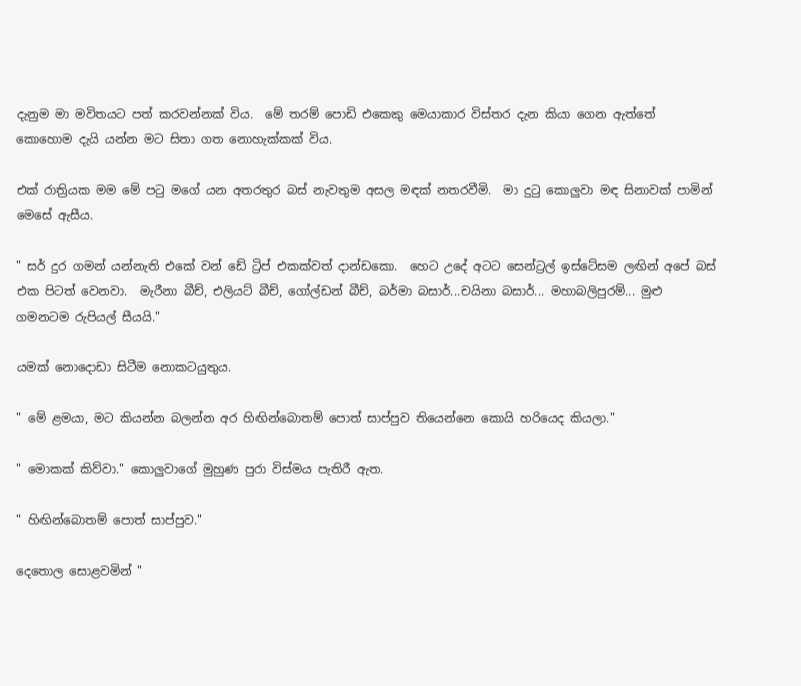දැනුම මා මවිතයට පත් කරවන්නක් විය.  මේ තරම් පොඩි එකෙකු මෙයාකාර විස්තර දැන කියා ගෙන ඇත්තේ කොහොම දැයි යන්න මට සිතා ගත නොහැක්කක් විය.

එක් රාත්‍රියක මම මේ පටු මගේ යන අතරතුර බස් නැවතුම අසල මඳක් නතරවීමි.  මා දුටු කොලුවා මඳ සිනාවක් පාමින් මෙසේ ඇසීය.

" සර් දුර ගමන් යන්නැති එකේ වන් ඩේ ට්‍රිප් එකක්වත් දාන්ඩකො.  හෙට උදේ අටට සෙන්ට්‍රල් ඉස්ටේසම ලඟින් අපේ බස් එක පිටත් වෙනවා.  මැරීනා බීච්, එලියට් බීච්, ගෝල්ඩන් බීච්, බර්මා බසාර්...චයිනා බසාර්... මහාබලිපුරම්... මුළු ගමනටම රුපියල් සීයයි."

යමක් නොදොඩා සිටීම නොකටයුතුය.

" මේ ළමයා, මට කියන්න බලන්න අර හිඟින්බොතම් පොත් සාප්පුව තියෙන්නෙ කොයි හරියෙද කියලා."

" මොකක් කිව්වා." කොලුවාගේ මුහුණ පුරා විස්මය පැතිරී ඇත.

" හිඟින්බොතම් පොත් සාප්පුව."

දෙතොල සොළවමින් "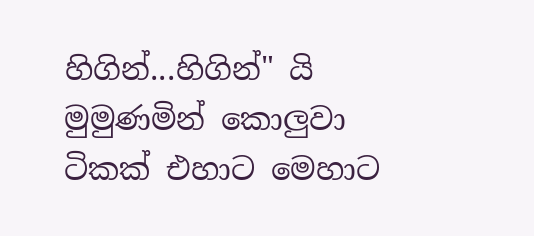හිගින්...හිගින්" යි මුමුණමින් කොලුවා ටිකක් එහාට මෙහාට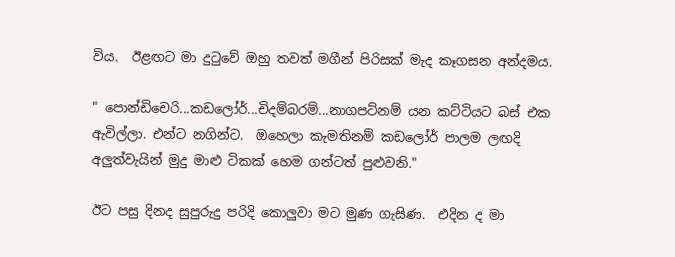විය.  ඊළඟට මා දුටුවේ ඔහු තවත් මගීන් පිරිසක් මැද කෑගසන අන්දමය.

" පොන්ඩිචෙරි...කඩලෝර්...චිදම්බරම්...නාගපට්නම් යන කට්ටියට බස් එක ඇවිල්ලා. එන්ට නගින්ට.  ඔහෙලා කැමතිනම් කඩලෝර් පාලම ලඟදි අලුත්වැයින් මුදු මාළු ටිකක් හෙම ගන්ටත් පුළුවනි."

ඊට පසු දිනද සුපුරුදු පරිදි කොලුවා මට මුණ ගැසිණ.  එදින ද මා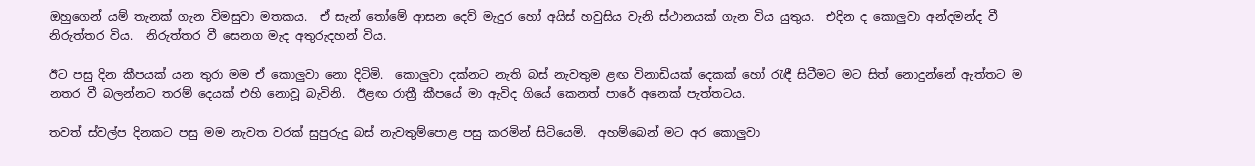ඔහුගෙන් යම් තැනක් ගැන විමසුවා මතකය.  ඒ සැන් තෝමේ ආසන දෙව් මැදුර හෝ අයිස් හවුසිය වැනි ස්ථානයක් ගැන විය යුතුය.  එදින ද කොලුවා අන්දමන්ද වී නිරුත්තර විය.  නිරුත්තර වී සෙනග මැද අතුරුදහන් විය.

ඊට පසු දින කීපයක් යන තුරා මම ඒ කොලුවා නො දිටිමි.  කොලුවා දක්නට නැති බස් නැවතුම ළඟ විනාඩියක් දෙකක් හෝ රැඳී සිටීමට මට සිත් නොදුන්නේ ඇත්තට ම නතර වී බලන්නට තරම් දෙයක් එහි නොවූ බැවිනි.  ඊළඟ රාත්‍රී කීපයේ මා ඇවිද ගියේ කෙනත් පාරේ අනෙක් පැත්තටය.

තවත් ස්වල්ප දිනකට පසු මම නැවත වරක් සුපුරුදු බස් නැවතුම්පොළ පසු කරමින් සිටියෙමි.  අහම්බෙන් මට අර කොලුවා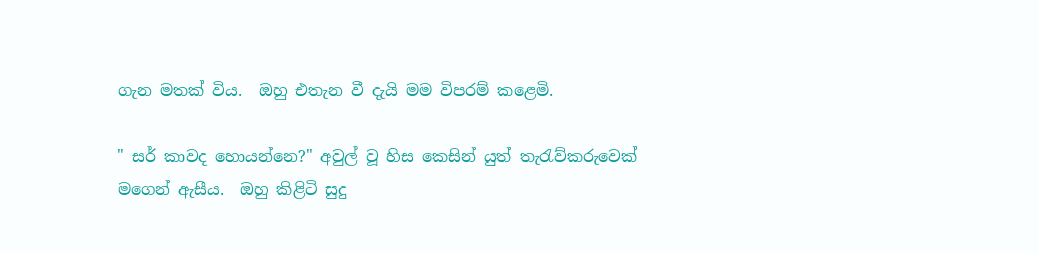ගැන මතක් විය.  ඔහු එතැන වී දැයි මම විපරම් කළෙමි.

" සර් කාවද හොයන්නෙ?" අවුල් වූ හිස කෙසින් යුත් තැරැව්කරුවෙක් මගෙන් ඇසීය.  ඔහු කිළිටි සුදු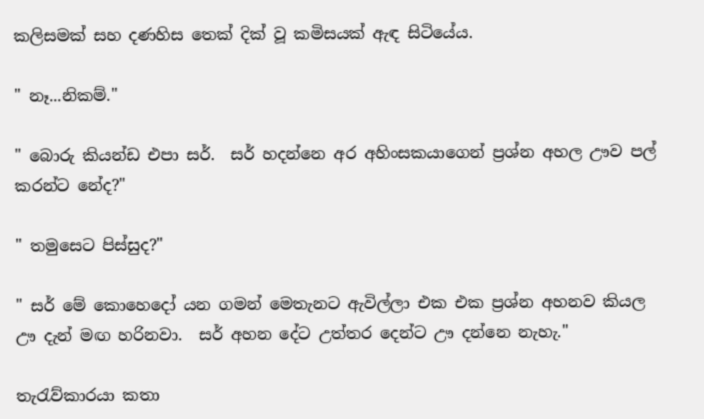කලිසමක් සහ දණහිස තෙක් දික් වූ කමිසයක් ඇඳ සිටියේය.

" නෑ...නිකම්."

" බොරු කියන්ඩ එපා සර්.  සර් හදන්නෙ අර අහිංසකයාගෙන් ප්‍රශ්න අහල ඌව පල් කරන්ට නේද?"

" තමුසෙට පිස්සුද?"

" සර් මේ කොහෙදෝ යන ගමන් මෙතැනට ඇවිල්ලා එක එක ප්‍රශ්න අහනව කියල ඌ දැන් මඟ හරිනවා.  සර් අහන දේට උත්තර දෙන්ට ඌ දන්නෙ නැහැ."

තැරැව්කාරයා කතා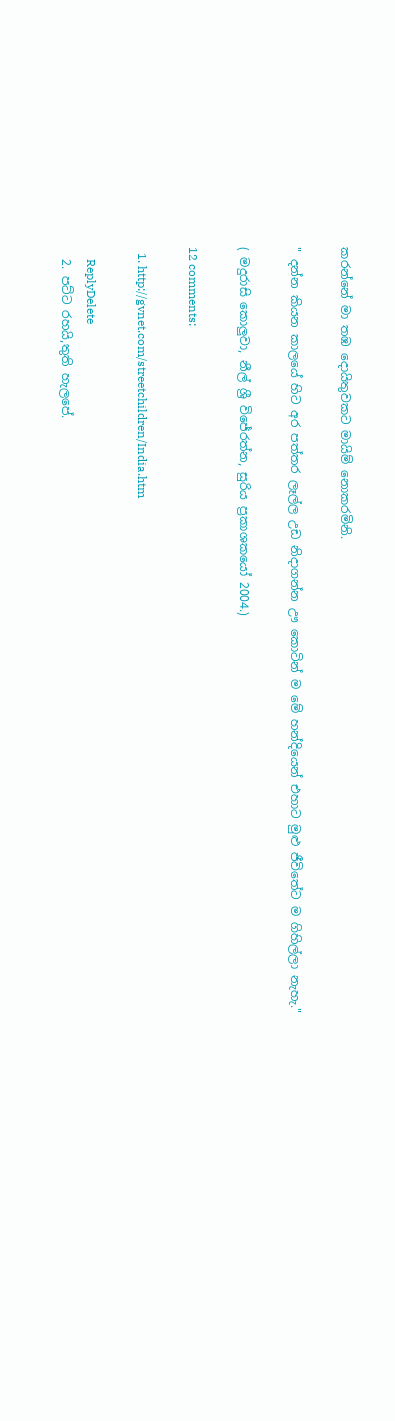කරන්නේ මා තඹ දොයිතුවකට මායිම් නොකරමිනි.

" දන්න කියන කාලයේ හිට අර පත්තර ලෑල්ල උඩ නිදාගන්න ඌ කොටින් ම මේ හන්දියෙන් එහාට මුළු ජීවිතේට ම ගිහිල්ලා නැහැ."

( මදුරාසි කොලුවා, නීල් ශ්‍රී විජේරත්න, සුරිය ප්‍රකාශකයෝ 2004.)

12 comments:

  1. http://gvnet.com/streetchildren/India.htm

    ReplyDelete
  2. පට්ට රහයි,තුති හැලපේ.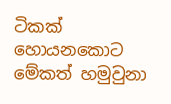ටිකක් හොයනකොට මේකත් හමුවුනා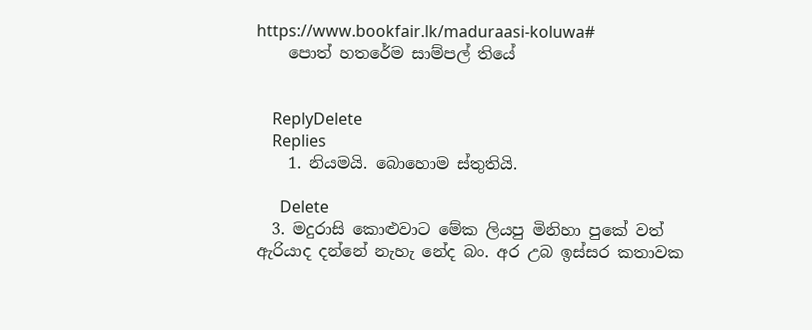https://www.bookfair.lk/maduraasi-koluwa#
    පොත් හතරේම සාම්පල් තියේ


    ReplyDelete
    Replies
    1. නියමයි. බොහොම ස්තුතියි.

      Delete
  3. මදුරාසි කොළුවාට මේක ලියපු මිනිහා පුකේ වත් ඇරියාද දන්නේ නැහැ නේද බං. අර උබ ඉස්සර කතාවක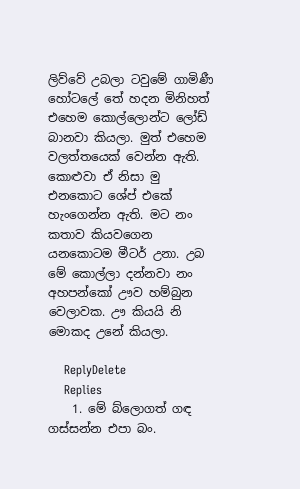ලිව්වේ උබලා ටවුමේ ගාමිණී හෝටලේ තේ හදන මිනිහත් එහෙම කොල්ලොන්ට ලෝඩ් බානවා කියලා. මුත් එහෙම වලත්තයෙක් වෙන්න ඇති. කොළුවා ඒ නිසා මු එනකොට ශේප් එකේ හැංගෙන්න ඇති. මට නං කතාව කියවගෙන යනකොටම මීටර් උනා. උබ මේ කොල්ලා දන්නවා නං අහපන්කෝ ඌව හම්බුන වෙලාවක. ඌ කියයි නි මොකද උනේ කියලා.

    ReplyDelete
    Replies
    1. මේ බ්ලොගත් ගඳ ගස්සන්න එපා බං.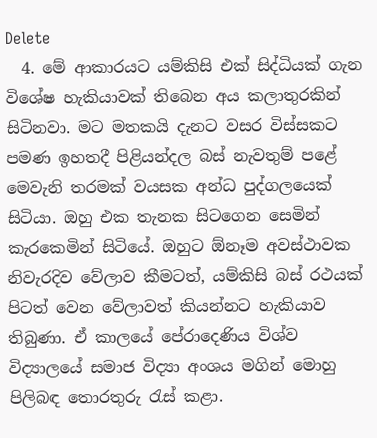Delete
  4. මේ ආකාරයට යම්කිසි එක් සිද්ධියක් ගැන විශේෂ හැකියාවක් තිබෙන අය කලාතුරකින් සිටිනවා. මට මතකයි දැනට වසර විස්සකට පමණ ඉහතදී පිළියන්දල බස් නැවතුම් පළේ මෙවැනි තරමක් වයසක අන්ධ පුද්ගලයෙක් සිටියා. ඔහු එක තැනක සිටගෙන සෙමින් කැරකෙමින් සිටියේ. ඔහුට ඕනෑම අවස්ථාවක නිවැරදිව වේලාව කීමටත්, යම්කිසි බස් රථයක් පිටත් වෙන වේලාවත් කියන්නට හැකියාව තිබුණා. ඒ කාලයේ පේරාදෙණිය විශ්ව විද්‍යාලයේ සමාජ විද්‍යා අංශය මගින් මොහු පිලිබඳ තොරතුරු රැස් කළා.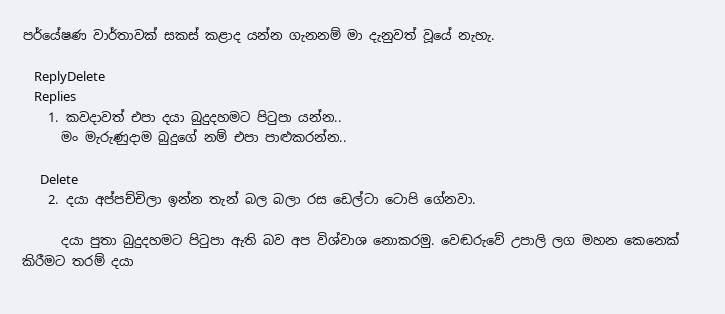පර්යේෂණ වාර්තාවක් සකස් කළාද යන්න ගැනනම් මා දැනුවත් වූයේ නැහැ.

    ReplyDelete
    Replies
    1. කවදාවත් එපා දයා බුදුදහමට පිටුපා යන්න..
      මං මැරුණුදාම බුදුගේ නම් එපා පාළුකරන්න..

      Delete
    2. දයා අප්පච්චිලා ඉන්න තැන් බල බලා රස ඩෙල්ටා ටොපි ගේනවා.

      දයා පුතා බුදුදහමට පිටුපා ඇති බව අප විශ්වාශ නොකරමු. වෙඬරුවේ උපාලි ලග මහන කෙනෙක් කිරීමට තරම් දයා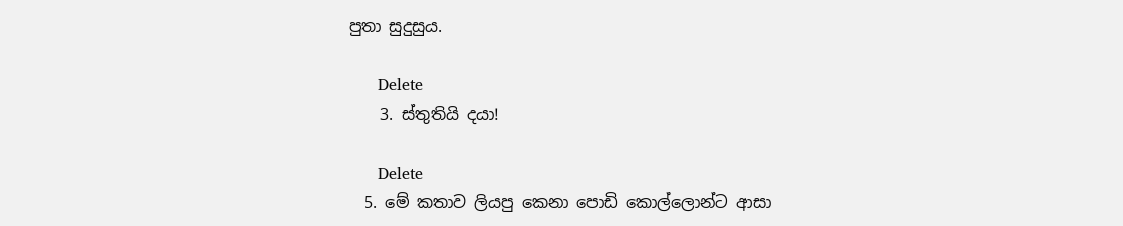පුතා සුදුසුය.

      Delete
    3. ස්තුතියි දයා!

      Delete
  5. මේ කතාව ලියපු කෙනා පොඩි කොල්ලොන්ට ආසා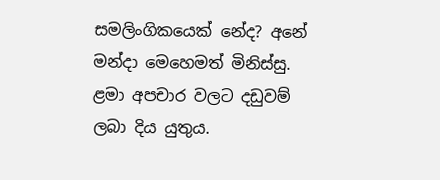සමලිංගිකයෙක් නේද? අනේ මන්දා මෙහෙමත් මිනිස්සු. ළමා අපචාර වලට දඩුවම් ලබා දිය යුතුය.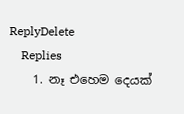ReplyDelete
    Replies
    1. නෑ එහෙම දෙයක්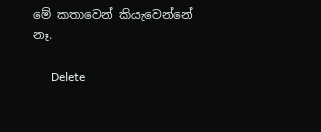මේ කතාවෙන් කියැවෙන්නේ නෑ.

      Delete